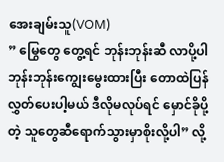အေးချမ်းသူ(VOM)
” မြွေတွေ တွေ့ရင် ဘုန်းဘုန်းဆီ လာပို့ပါ ဘုန်းဘုန်းကျွေးမွေးထားပြီး တောထဲပြန်လွှတ်ပေးပါ့မယ် ဒီလိုမလုပ်ရင် မှောင်ခိုပို့တဲ့ သူတွေဆီရောက်သွားမှာစိုးလို့ပါ” လို့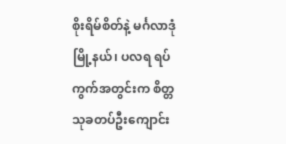စိုးရိမ်စိတ်နဲ့ မင်္ဂလာဒုံမြို့နယ်၊ ပလရ ရပ်ကွက်အတွင်းက စိတ္တသုခတပ်ဦးကျောင်း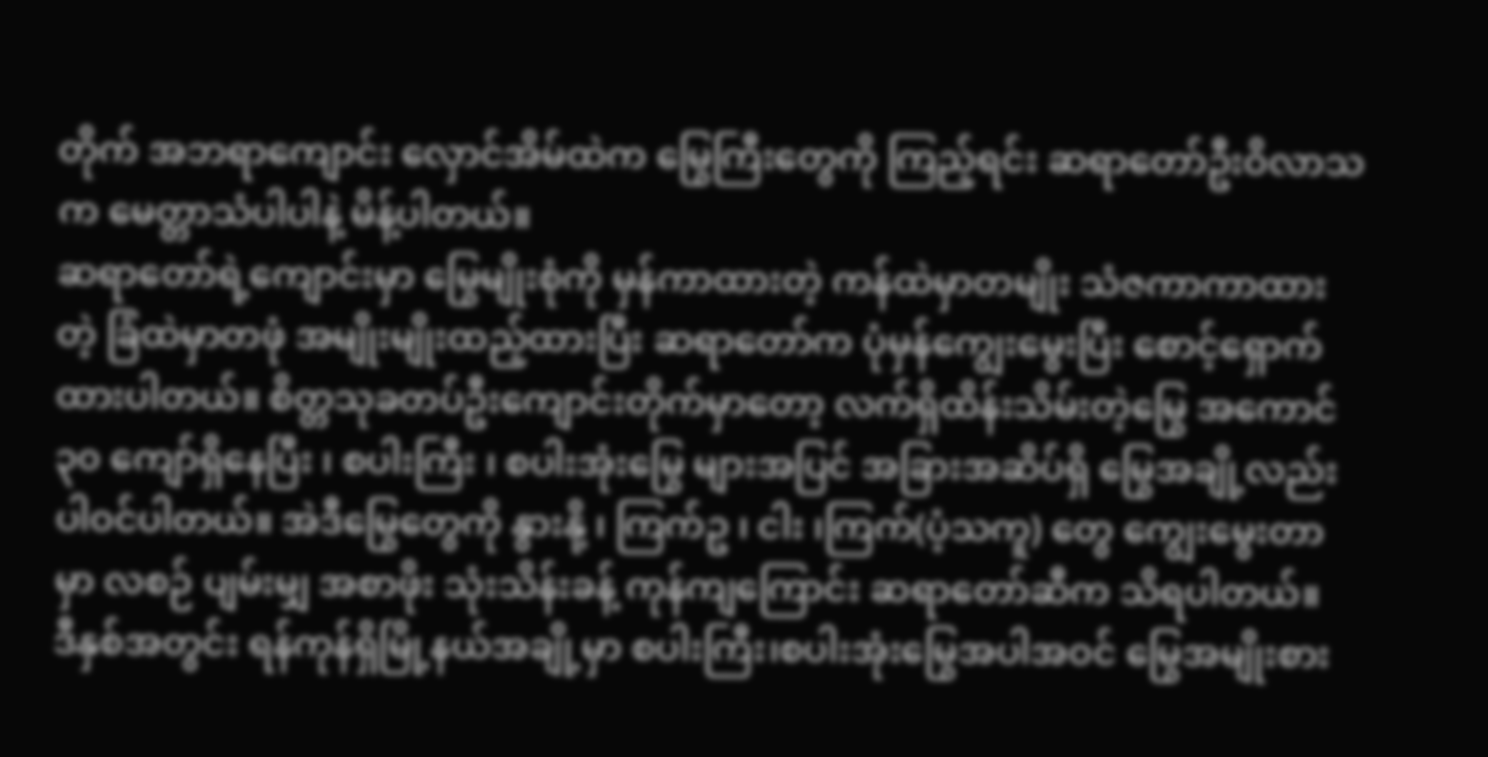တိုက် အဘရာကျောင်း လှောင်အိမ်ထဲက မြွေကြီးတွေကို ကြည့်ရင်း ဆရာတော်ဦးဝိလာသက မေတ္တာသံပါပါနဲ့ မိန့်ပါတယ်။
ဆရာတော်ရဲ့ကျောင်းမှာ မြွေမျိုးစုံကို မှန်ကာထားတဲ့ ကန်ထဲမှာတမျိုး သံဇကာကာထားတဲ့ ခြံထဲမှာတဖုံ အမျိုးမျိုးထည့်ထားပြီး ဆရာတော်က ပုံမှန်ကျွေးမွေးပြီး စောင့်ရှောက်ထားပါတယ်။ စိတ္တသုခတပ်ဦးကျောင်းတိုက်မှာတော့ လက်ရှိထိန်းသိမ်းတဲ့မြွေ အကောင် ၃၀ ကျော်ရှိနေပြီး ၊ စပါးကြီး ၊ စပါးအုံးမြွေ များအပြင် အခြားအဆိပ်ရှိ မြွေအချို့လည်း ပါဝင်ပါတယ်။ အဲဒီမြွေတွေကို နွားနို့ ၊ ကြက်ဥ ၊ ငါး ၊ကြက်(ပံ့သကူ) တွေ ကျွေးမွေးတာမှာ လစဉ် ပျမ်းမျှ အစာဖိုး သုံးသိန်းခန့် ကုန်ကျကြောင်း ဆရာတော်ဆီက သိရပါတယ်။
ဒီနှစ်အတွင်း ရန်ကုန်ရှိမြို့နယ်အချို့မှာ စပါးကြီး၊စပါးအုံးမြွေအပါအဝင် မြွေအမျိုးစား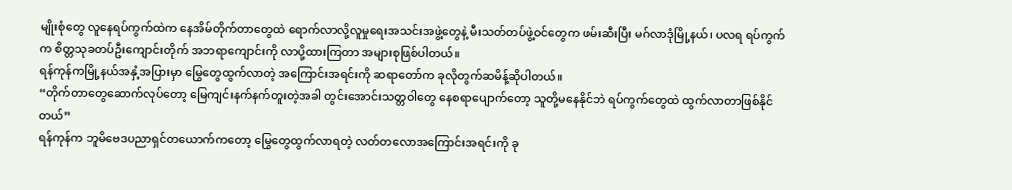မျိုးစုံတွေ လူနေရပ်ကွက်ထဲက နေအိမ်တိုက်တာတွေထဲ ရောက်လာလို့လူမှုရေးအသင်းအဖွဲ့တွေနဲ့ မီးသတ်တပ်ဖွဲ့ဝင်တွေက ဖမ်းဆီးပြီး မဂ်လာဒုံမြို့နယ်၊ ပလရ ရပ်ကွက်က စိတ္တသုခတပ်ဦးကျောင်းတိုက် အဘရာကျောင်းကို လာပို့ထားကြတာ အများစုဖြစ်ပါတယ်။
ရန်ကုန်ကမြို့နယ်အနှံ့အပြားမှာ မြွေတွေထွက်လာတဲ့ အကြောင်းအရင်းကို ဆရာတော်က ခုလိုတွက်ဆမိန့်ဆိုပါတယ်။
“တိုက်တာတွေဆောက်လုပ်တော့ မြေကျင်းနက်နက်တူးတဲ့အခါ တွင်းအောင်းသတ္တဝါတွေ နေစရာပျောက်တော့ သူတို့မနေနိုင်ဘဲ ရပ်ကွက်တွေထဲ ထွက်လာတာဖြစ်နိုင်တယ်”
ရန်ကုန်က ဘူမိဗေဒပညာရှင်တယောက်ကတော့ မြွေတွေထွက်လာရတဲ့ လတ်တလောအကြောင်းအရင်းကို ခု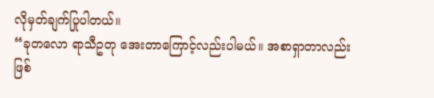လိုမှတ်ချက်ပြုပါတယ်။
“ခုတလော ရာသီဥတု အေးတာကြောင့်လည်းပါမယ်။ အစာရှာတာလည်း ဖြစ်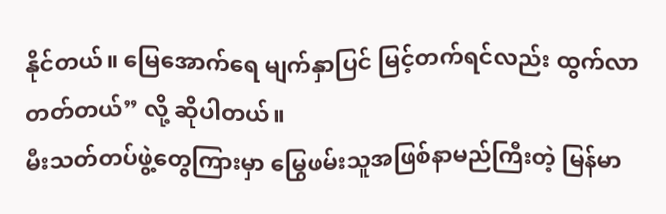နိုင်တယ်။ မြေအောက်ရေ မျက်နှာပြင် မြင့်တက်ရင်လည်း ထွက်လာတတ်တယ်” လို့ ဆိုပါတယ်။
မီးသတ်တပ်ဖွဲ့တွေကြားမှာ မြွေဖမ်းသူအဖြစ်နာမည်ကြီးတဲ့ မြန်မာ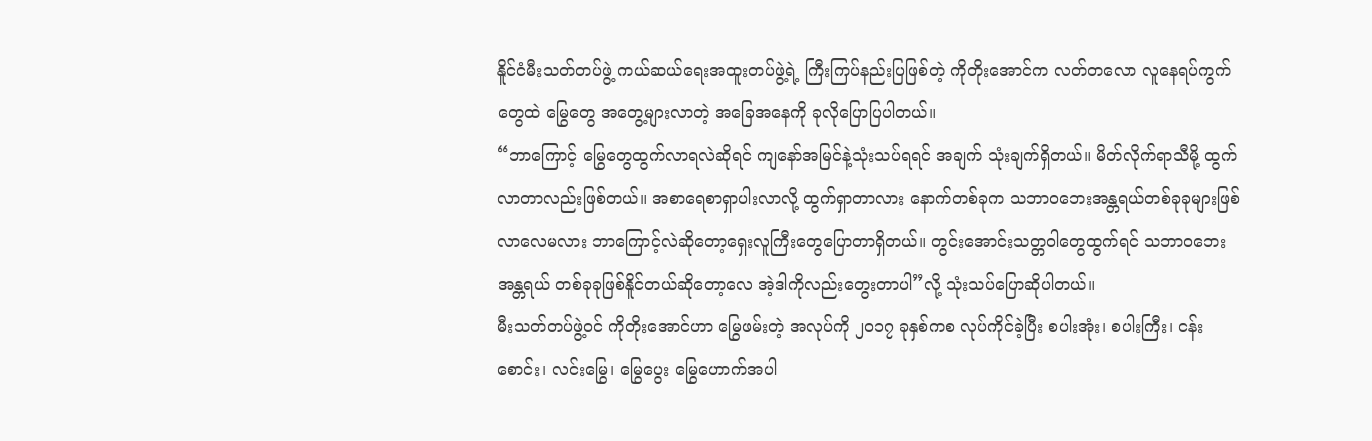နိူင်ငံမီးသတ်တပ်ဖွဲ့ ကယ်ဆယ်ရေးအထူးတပ်ဖွဲ့ရဲ့ ကြီးကြပ်နည်းပြဖြစ်တဲ့ ကိုတိုးအောင်က လတ်တလော လူနေရပ်ကွက်တွေထဲ မြွေတွေ အတွေ့များလာတဲ့ အခြေအနေကို ခုလိုပြောပြပါတယ်။
“ဘာကြောင့် မြွေတွေထွက်လာရလဲဆိုရင် ကျနော်အမြင်နဲ့သုံးသပ်ရရင် အချက် သုံးချက်ရှိတယ်။ မိတ်လိုက်ရာသီမို့ ထွက်လာတာလည်းဖြစ်တယ်။ အစာရေစာရှာပါးလာလို့ ထွက်ရှာတာလား နောက်တစ်ခုက သဘာဝဘေးအန္တရယ်တစ်ခုခုများဖြစ်လာလေမလား ဘာကြောင့်လဲဆိုတော့ရှေးလူကြီးတွေပြောတာရှိတယ်။ တွင်းအောင်းသတ္တဝါတွေထွက်ရင် သဘာဝဘေးအန္တရယ် တစ်ခုခုဖြစ်နိူင်တယ်ဆိုတော့လေ အဲ့ဒါကိုလည်းတွေးတာပါ”လို့ သုံးသပ်ပြောဆိုပါတယ်။
မီးသတ်တပ်ဖွဲ့ဝင် ကိုတိုးအောင်ဟာ မြွေဖမ်းတဲ့ အလုပ်ကို ၂၀၁၇ ခုနှစ်ကစ လုပ်ကိုင်ခဲ့ပြီး စပါးအုံး၊ စပါးကြီး၊ ငန်းစောင်း၊ လင်းမြွေ၊ မြွေပွေး မြွေဟောက်အပါ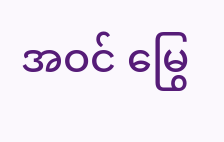အဝင် မြွေ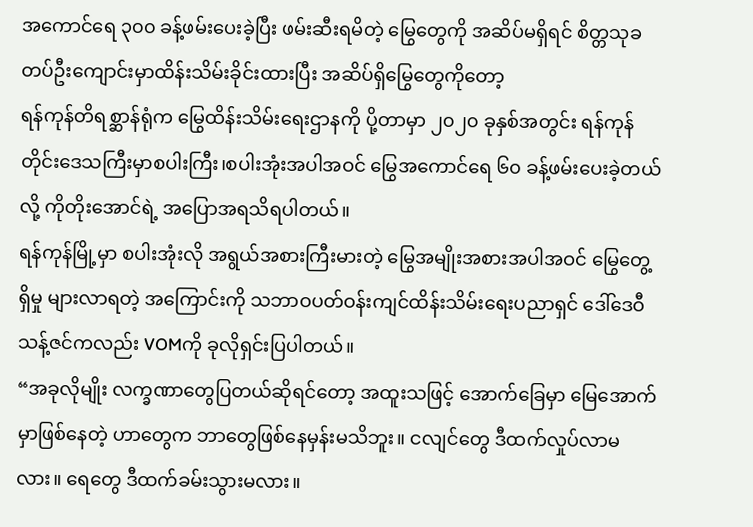အကောင်ရေ ၃၀၀ ခန့်ဖမ်းပေးခဲ့ပြီး ဖမ်းဆီးရမိတဲ့ မြွေတွေကို အဆိပ်မရှိရင် စိတ္တသုခတပ်ဦးကျောင်းမှာထိန်းသိမ်းခိုင်းထားပြီး အဆိပ်ရှိမြွေတွေကိုတော့
ရန်ကုန်တိရစ္ဆာန်ရုံက မြွေထိန်းသိမ်းရေးဌာနကို ပို့တာမှာ ၂၀၂၀ ခုနှစ်အတွင်း ရန်ကုန်တိုင်းဒေသကြီးမှာစပါးကြီး၊စပါးအုံးအပါအဝင် မြွေအကောင်ရေ ၆၀ ခန့်ဖမ်းပေးခဲ့တယ်လို့ ကိုတိုးအောင်ရဲ့ အပြောအရသိရပါတယ်။
ရန်ကုန်မြို့မှာ စပါးအုံးလို အရွယ်အစားကြီးမားတဲ့ မြွေအမျိုးအစားအပါအဝင် မြွေတွေ့ရှိမှု များလာရတဲ့ အကြောင်းကို သဘာဝပတ်ဝန်းကျင်ထိန်းသိမ်းရေးပညာရှင် ဒေါ်ဒေဝီသန့်ဇင်ကလည်း VOMကို ခုလိုရှင်းပြပါတယ်။
“အခုလိုမျိုး လက္ခဏာတွေပြတယ်ဆိုရင်တော့ အထူးသဖြင့် အောက်ခြေမှာ မြေအောက်မှာဖြစ်နေတဲ့ ဟာတွေက ဘာတွေဖြစ်နေမှန်းမသိဘူး။ ငလျင်တွေ ဒီထက်လှုပ်လာမလား။ ရေတွေ ဒီထက်ခမ်းသွားမလား။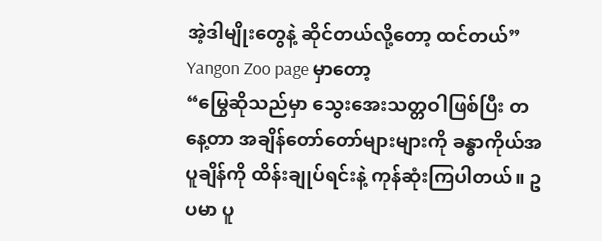အဲ့ဒါမျိုးတွေနဲ့ ဆိုင်တယ်လို့တော့ ထင်တယ်”
Yangon Zoo page မှာတော့
“မြွေဆိုသည်မှာ သွေးအေးသတ္တဝါဖြစ်ပြီး တနေ့တာ အချိန်တော်တော်များများကို ခန္ဓာကိုယ်အပူချိန်ကို ထိန်းချုပ်ရင်းနဲ့ ကုန်ဆုံးကြပါတယ်။ ဥပမာ ပူ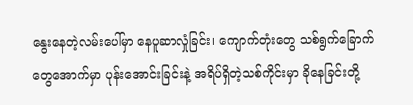နွေးနေတဲ့လမ်းပေါ်မှာ နေပူဆာလှုံခြင်း၊ ကျောက်တုံးတွေ သစ်ရွက်ခြောက်တွေအောက်မှာ ပုန်းအောင်းခြင်းနဲ့ အရိပ်ရှိတဲ့သစ်ကိုင်းမှာ ခိုနေခြင်းတို့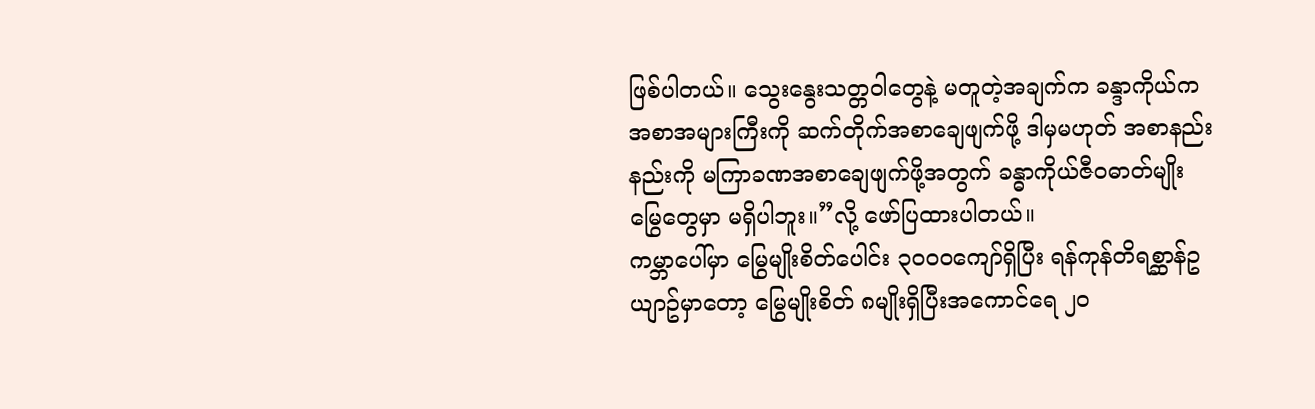ဖြစ်ပါတယ်။ သွေးနွေးသတ္တဝါတွေနဲ့ မတူတဲ့အချက်က ခန္ဒာကိုယ်က အစာအများကြီးကို ဆက်တိုက်အစာချေဖျက်ဖို့ ဒါမှမဟုတ် အစာနည်းနည်းကို မကြာခဏအစာချေဖျက်ဖို့အတွက် ခန္ဓာကိုယ်ဇီဝဓာတ်မျိုး မြွေတွေမှာ မရှိပါဘူး။”လို့ ဖော်ပြထားပါတယ်။
ကမ္ဘာပေါ်မှာ မြွေမျိုးစိတ်ပေါင်း ၃၀၀၀ကျော်ရှိပြီး ရန်ကုန်တိရစ္ဆာန်ဥယျာဥ်မှာတော့ မြွေမျိုးစိတ် ၈မျိုးရှိပြီးအကောင်ရေ ၂၀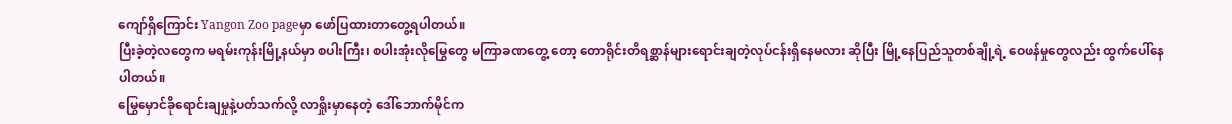ကျော်ရှိကြောင်း Yangon Zoo pageမှာ ဖော်ပြထားတာတွေ့ရပါတယ်။
ပြီးခဲ့တဲ့လတွေက မရမ်းကုန်းမြို့နယ်မှာ စပါးကြီး၊ စပါးအုံးလိုမြွေတွေ မကြာခဏတွေ့ တော့ တောရိုင်းတိရစ္ဆာန်များရောင်းချတဲ့လုပ်ငန်းရှိနေမလား ဆိုပြီး မြို့နေပြည်သူတစ်ချို့ရဲ့ ဝေဖန်မှုတွေလည်း ထွက်ပေါ်နေပါတယ်။
မြွေမှောင်ခိုရောင်းချမှုနဲ့ပတ်သက်လို့ လာရှိုးမှာနေတဲ့ ဒေါ်ဘောက်မိုင်က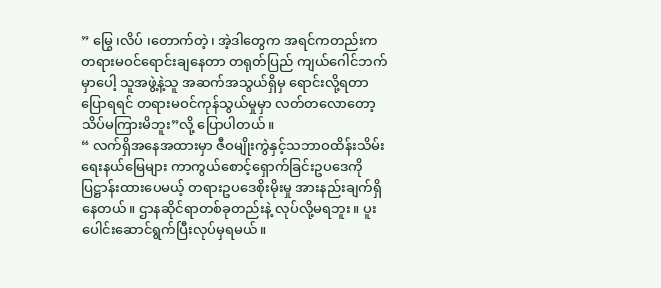” မြွေ ၊လိပ် ၊တောက်တဲ့၊ အဲ့ဒါတွေက အရင်ကတည်းက တရားမဝင်ရောင်းချနေတာ တရုတ်ပြည် ကျယ်ဂေါင်ဘက်မှာပေါ့ သူအဖွဲ့နဲ့သူ အဆက်အသွယ်ရှိမှ ရောင်းလို့ရတာ ပြောရရင် တရားမဝင်ကုန်သွယ်မှုမှာ လတ်တလောတော့ သိပ်မကြားမိဘူး”လို့ ပြောပါတယ်။
“ လက်ရှိအနေအထားမှာ ဇီဝမျိုးကွဲနှင့်သဘာဝထိန်းသိမ်းရေးနယ်မြေများ ကာကွယ်စောင့်ရှောက်ခြင်းဥပဒေကို ပြဋ္ဌာန်းထားပေမယ့် တရားဥပဒေစိုးမိုးမှု အားနည်းချက်ရှိနေတယ်။ ဌာနဆိုင်ရာတစ်ခုတည်းနဲ့ လုပ်လို့မရဘူး။ ပူးပေါင်းဆောင်ရွက်ပြီးလုပ်မှရမယ်။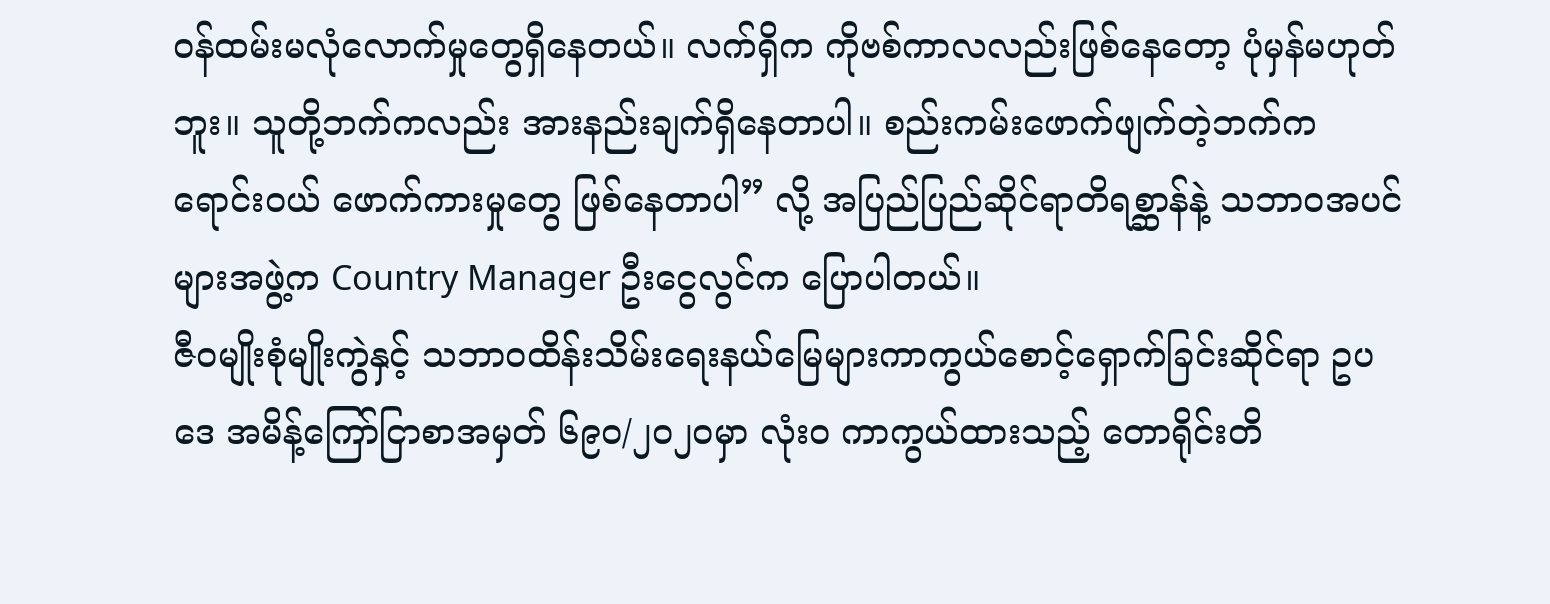ဝန်ထမ်းမလုံလောက်မှုတွေရှိနေတယ်။ လက်ရှိက ကိုဗစ်ကာလလည်းဖြစ်နေတော့ ပုံမှန်မဟုတ်ဘူး။ သူတို့ဘက်ကလည်း အားနည်းချက်ရှိနေတာပါ။ စည်းကမ်းဖောက်ဖျက်တဲ့ဘက်က ရောင်းဝယ် ဖောက်ကားမှုတွေ ဖြစ်နေတာပါ” လို့ အပြည်ပြည်ဆိုင်ရာတိရစ္ဆာန်နဲ့ သဘာဝအပင်များအဖွဲ့က Country Manager ဦးငွေလွင်က ပြောပါတယ်။
ဇီဝမျိုးစုံမျိုးကွဲနှင့် သဘာဝထိန်းသိမ်းရေးနယ်မြေများကာကွယ်စောင့်ရှောက်ခြင်းဆိုင်ရာ ဥပဒေ အမိန့်ကြော်ငြာစာအမှတ် ၆၉၀/၂၀၂၀မှာ လုံးဝ ကာကွယ်ထားသည့် တောရိုင်းတိ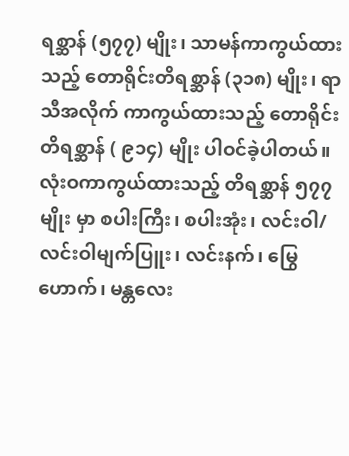ရစ္ဆာန် (၅၇၇) မျိုး၊ သာမန်ကာကွယ်ထားသည့် တောရိုင်းတိရစ္ဆာန် (၃၁၈) မျိုး၊ ရာသီအလိုက် ကာကွယ်ထားသည့် တောရိုင်းတိရစ္ဆာန် ( ၉၁၄) မျိုး ပါဝင်ခဲ့ပါတယ်။
လုံးဝကာကွယ်ထားသည့် တိရစ္ဆာန် ၅၇၇မျိုး မှာ စပါးကြီး၊ စပါးအုံး၊ လင်းဝါ/လင်းဝါမျက်ပြူး၊ လင်းနက်၊ မြွေဟောက်၊ မန္တလေး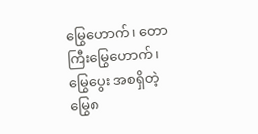မြွေဟောက်၊ တောကြီးမြွေဟောက်၊မြွေပွေး အစရှိတဲ့ မြွေ၈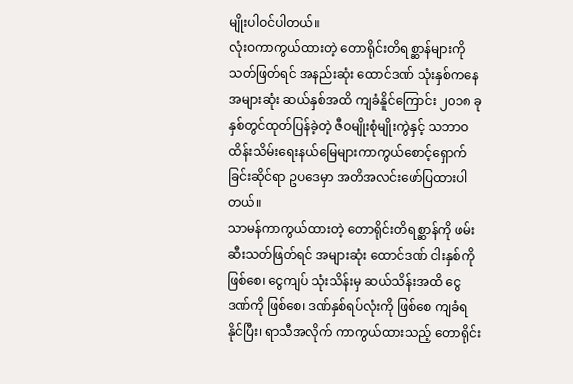မျိုးပါဝင်ပါတယ်။
လုံးဝကာကွယ်ထားတဲ့ တောရိုင်းတိရစ္ဆာန်များကို သတ်ဖြတ်ရင် အနည်းဆုံး ထောင်ဒဏ် သုံးနှစ်ကနေအများဆုံး ဆယ်နှစ်အထိ ကျခံနိူင်ကြောင်း ၂၀၁၈ ခုနှစ်တွင်ထုတ်ပြန်ခဲ့တဲ့ ဇီဝမျိုးစုံမျိုးကွဲနှင့် သဘာဝထိန်းသိမ်းရေးနယ်မြေများကာကွယ်စောင့်ရှောက်ခြင်းဆိုင်ရာ ဥပဒေမှာ အတိအလင်းဖော်ပြထားပါတယ်။
သာမန်ကာကွယ်ထားတဲ့ တောရိုင်းတိရစ္ဆာန်ကို ဖမ်းဆီးသတ်ဖြတ်ရင် အများဆုံး ထောင်ဒဏ် ငါးနှစ်ကိုဖြစ်စေ၊ ငွေကျပ် သုံးသိန်းမှ ဆယ်သိန်းအထိ ငွေဒဏ်ကို ဖြစ်စေ၊ ဒဏ်နှစ်ရပ်လုံးကို ဖြစ်စေ ကျခံရနိုင်ပြီး၊ ရာသီအလိုက် ကာကွယ်ထားသည့် တောရိုင်း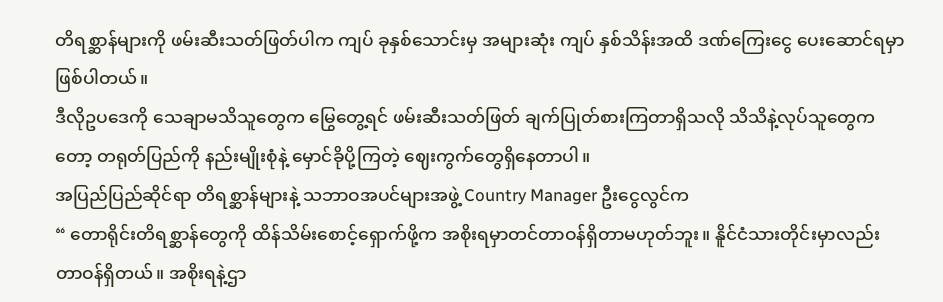တိရစ္ဆာန်များကို ဖမ်းဆီးသတ်ဖြတ်ပါက ကျပ် ခုနှစ်သောင်းမှ အများဆုံး ကျပ် နှစ်သိန်းအထိ ဒဏ်ကြေးငွေ ပေးဆောင်ရမှာ ဖြစ်ပါတယ်။
ဒီလိုဥပဒေကို သေချာမသိသူတွေက မြွေတွေ့ရင် ဖမ်းဆီးသတ်ဖြတ် ချက်ပြုတ်စားကြတာရှိသလို သိသိနဲ့လုပ်သူတွေကတော့ တရုတ်ပြည်ကို နည်းမျိုးစုံနဲ့ မှောင်ခိုပို့ကြတဲ့ ဈေးကွက်တွေရှိနေတာပါ။
အပြည်ပြည်ဆိုင်ရာ တိရစ္ဆာန်များနဲ့ သဘာဝအပင်များအဖွဲ့ Country Manager ဦးငွေလွင်က
“ တောရိုင်းတိရစ္ဆာန်တွေကို ထိန်သိမ်းစောင့်ရှောက်ဖို့က အစိုးရမှာတင်တာဝန်ရှိတာမဟုတ်ဘူး။ နိူင်ငံသားတိုင်းမှာလည်း တာဝန်ရှိတယ်။ အစိုးရနဲ့ဌာ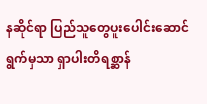နဆိုင်ရာ ပြည်သူတွေပူးပေါင်းဆောင်ရွက်မှသာ ရှာပါးတိရစ္ဆာန်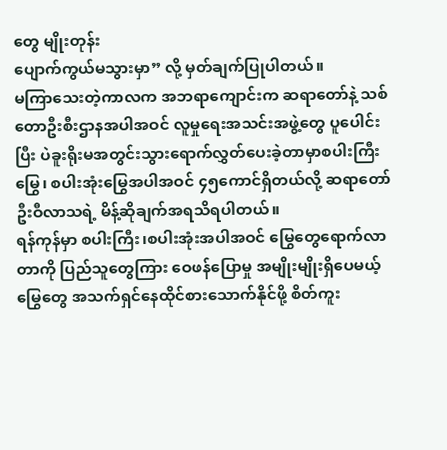တွေ မျိုးတုန်း
ပျောက်ကွယ်မသွားမှာ” လို့ မှတ်ချက်ပြုပါတယ်။
မကြာသေးတဲ့ကာလက အဘရာကျောင်းက ဆရာတော်နဲ့ သစ်တောဦးစီးဌာနအပါအဝင် လူမှုရေးအသင်းအဖွဲ့တွေ ပူပေါင်းပြီး ပဲခူးရိုးမအတွင်းသွားရောက်လွှတ်ပေးခဲ့တာမှာစပါးကြီးမြွေ၊ စပါးအုံးမြွေအပါအဝင် ၄၅ကောင်ရှိတယ်လို့ ဆရာတော်ဦးဝီလာသရဲ့ မိန့်ဆိုချက်အရသိရပါတယ်။
ရန်ကုန်မှာ စပါးကြီး၊စပါးအုံးအပါအဝင် မြွေတွေရောက်လာတာကို ပြည်သူတွေကြား ဝေဖန်ပြောမှု အမျိုးမျိုးရှိပေမယ့် မြွေတွေ အသက်ရှင်နေထိုင်စားသောက်နိုင်ဖို့ စိတ်ကူး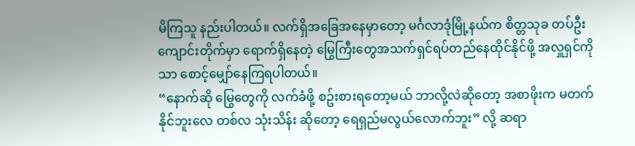မိကြသူ နည်းပါတယ်။ လက်ရှိအခြေအနေမှာတော့ မင်္ဂလာဒုံမြို့နယ်က စိတ္တသုခ တပ်ဦးကျောင်းတိုက်မှာ ရောက်ရှိနေတဲ့ မြွေကြီးတွေအသက်ရှင်ရပ်တည်နေထိုင်နိုင်ဖို့ အလှူရှင်ကိုသာ စောင့်မျှော်နေကြရပါတယ်။
“နောက်ဆို မြွေတွေကို လက်ခံဖို့ စဥ်းစားရတော့မယ် ဘာလို့လဲဆိုတော့ အစာဖိုးက မတက်နိုင်ဘူးလေ တစ်လ သုံးသိန်း ဆိုတော့ ရေရှည်မလွယ်လောက်ဘူး” လို့ ဆရာ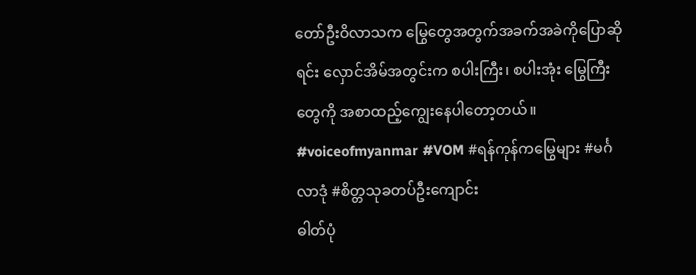တော်ဦးဝိလာသက မြွေတွေအတွက်အခက်အခဲကိုပြောဆိုရင်း လှောင်အိမ်အတွင်းက စပါးကြီး၊ စပါးအုံး မြွေကြီးတွေကို အစာထည့်ကျွေးနေပါတော့တယ်။
#voiceofmyanmar #VOM #ရန်ကုန်ကမြွေများ #မင်္ဂလာဒုံ #စိတ္တသုခတပ်ဦးကျောင်း
ဓါတ်ပုံ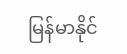မြန်မာနိုင်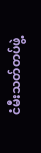ငံမီးသတ်တပ်ဖွဲ့